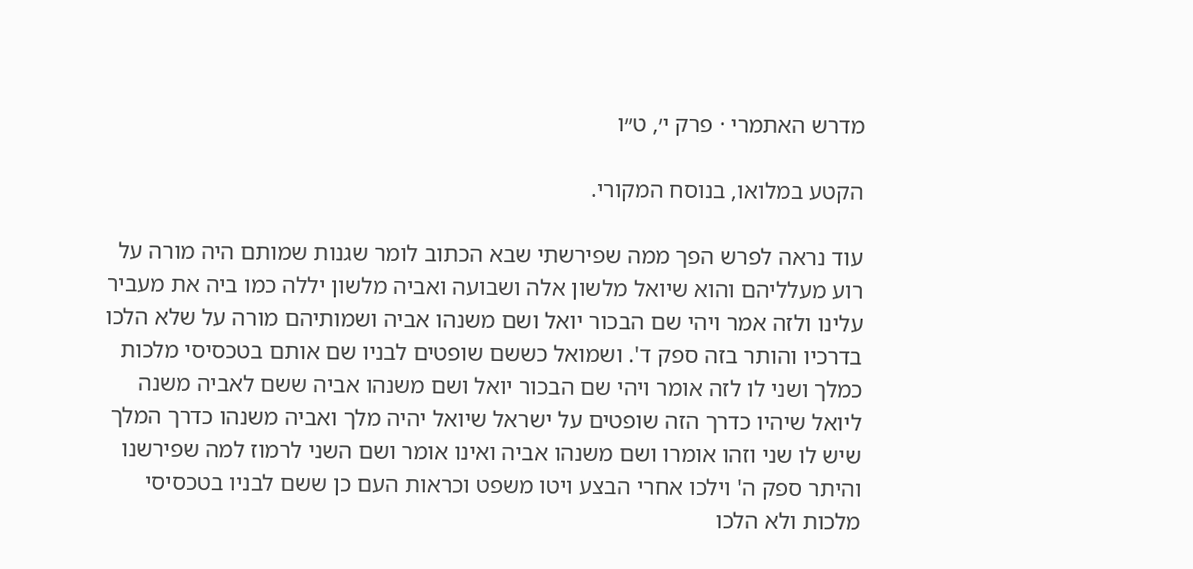מדרש האתמרי · פרק י׳, ט״ו

הקטע במלואו, בנוסח המקורי.

עוד נראה לפרש הפך ממה שפירשתי שבא הכתוב לומר שגנות שמותם היה מורה על רוע מעלליהם והוא שיואל מלשון אלה ושבועה ואביה מלשון יללה כמו ביה את מעביר עלינו ולזה אמר ויהי שם הבכור יואל ושם משנהו אביה ושמותיהם מורה על שלא הלכו בדרכיו והותר בזה ספק ד'. ושמואל כששם שופטים לבניו שם אותם בטכסיסי מלכות כמלך ושני לו לזה אומר ויהי שם הבכור יואל ושם משנהו אביה ששם לאביה משנה ליואל שיהיו כדרך הזה שופטים על ישראל שיואל יהיה מלך ואביה משנהו כדרך המלך שיש לו שני וזהו אומרו ושם משנהו אביה ואינו אומר ושם השני לרמוז למה שפירשנו והיתר ספק ה' וילכו אחרי הבצע ויטו משפט וכראות העם כן ששם לבניו בטכסיסי מלכות ולא הלכו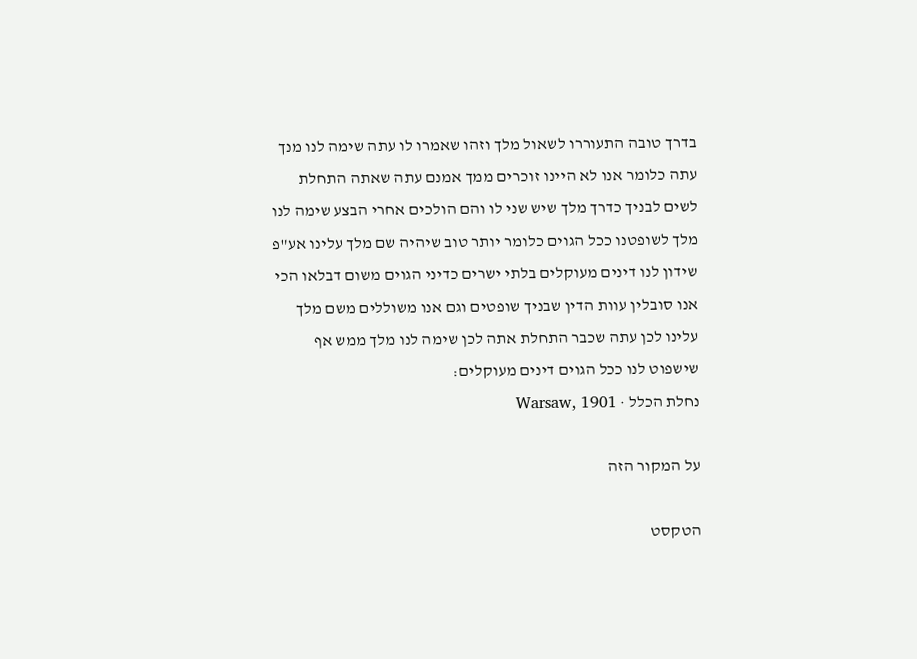בדרך טובה התעוררו לשאול מלך וזהו שאמרו לו עתה שימה לנו מנך עתה כלומר אנו לא היינו זוכרים ממך אמנם עתה שאתה התחלת לשים לבניך כדרך מלך שיש שני לו והם הולכים אחרי הבצע שימה לנו מלך לשופטנו ככל הגוים כלומר יותר טוב שיהיה שם מלך עלינו אע"פ שידון לנו דינים מעוקלים בלתי ישרים כדיני הגוים משום דבלאו הכי אנו סובלין עוות הדין שבניך שופטים וגם אנו משוללים משם מלך עלינו לכן עתה שכבר התחלת אתה לכן שימה לנו מלך ממש אף שישפוט לנו ככל הגוים דינים מעוקלים:
נחלת הכלל · Warsaw, 1901

על המקור הזה

הטקסט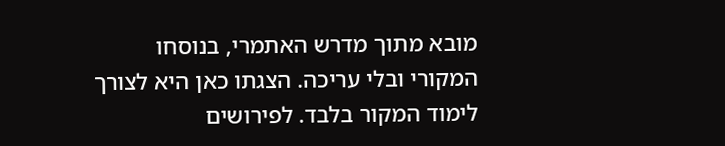מובא מתוך מדרש האתמרי, בנוסחו המקורי ובלי עריכה. הצגתו כאן היא לצורך לימוד המקור בלבד. לפירושים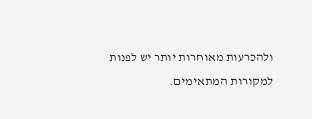ולהכרעות מאוחרות יותר יש לפנות למקורות המתאימים.